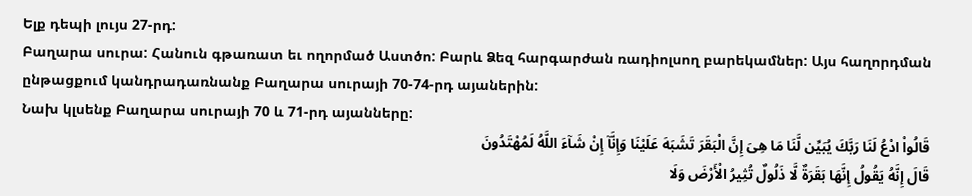Ելք դեպի լույս 27-րդ:
Բաղարա սուրա: Հանուն գթառատ եւ ողորմած Աստծո: Բարև Ձեզ հարգարժան ռադիոլսող բարեկամներ: Այս հաղորդման ընթացքում կանդրադառնանք Բաղարա սուրայի 70-74-րդ այաներին:
Նախ կլսենք Բաղարա սուրայի 70 և 71-րդ այանները:
قَالُواْ ادْعُ لَنَا رَبَّكَ يُبَيِّن لَّنَا مَا هِىَ إِنَّ الْبَقَرَ تَشَبَهَ عَلَيْنَا وَإِنَّآ إِنْ شَآءَ اللَّهُ لَمُهْتَدُونَ
قَالَ إِنَّهُ يَقُولُ إِنَّهَا بَقَرَةٌ لَّا ذَلُولٌ تُثِيرُ الْأَرْضَ وَلَا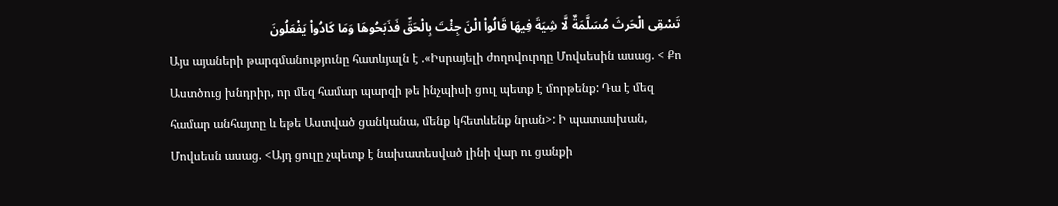تَسْقِى الْحَرثَ مُسَلَّمَةٌ لَّا شِيَةَ فِيهَا قَالُواْ الْنَ جِئْتَ بِالْحَقِّ فَذَبَحُوهَا وَمَا كَادُواْ يَفْعَلُونَ
Այս այաների թարգմանությունը հատևյալն է .«Իսրայելի ժողովուրդը Մովսեսին ասաց. < Քո Աստծուց խնդրիր, որ մեզ համար պարզի թե ինչպիսի ցուլ պետք է մորթենք: Դա է մեզ համար անհայտը և եթե Աստված ցանկանա, մենք կհետևենք նրան>: Ի պատասխան, Մովսեսն ասաց. <Այդ ցուլը չպետք է նախատեսված լինի վար ու ցանքի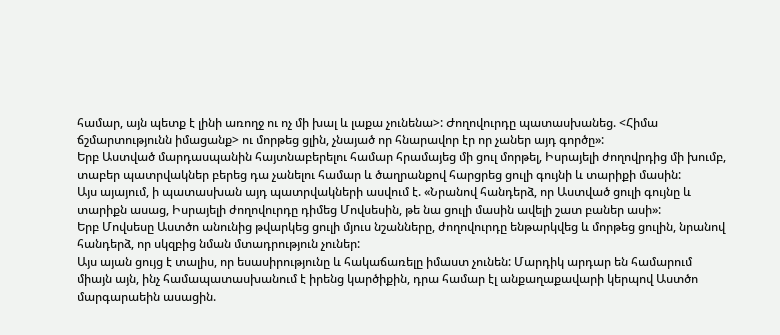համար, այն պետք է լինի առողջ ու ոչ մի խալ և լաքա չունենա>: Ժողովուրդը պատասխանեց. <Հիմա ճշմարտությունն իմացանք> ու մորթեց ցլին, չնայած որ հնարավոր էր որ չաներ այդ գործը»:
Երբ Աստված մարդասպանին հայտնաբերելու համար հրամայեց մի ցուլ մորթել, Իսրայելի ժողովրդից մի խումբ, տաբեր պատրվակներ բերեց դա չանելու համար և ծաղրանքով հարցրեց ցուլի գույնի և տարիքի մասին:
Այս այայում, ի պատասխան այդ պատրվակների ասվում է. «Նրանով հանդերձ, որ Աստված ցուլի գույնը և տարիքն ասաց, Իսրայելի ժողովուրդը դիմեց Մովսեսին, թե նա ցուլի մասին ավելի շատ բաներ ասի»:
Երբ Մովսեսը Աստծո անունից թվարկեց ցուլի մյուս նշանները, ժողովուրդը ենթարկվեց և մորթեց ցուլին, նրանով հանդերձ, որ սկզբից նման մտադրություն չուներ:
Այս այան ցույց է տալիս, որ եսասիրությունը և հակաճառելը իմաստ չունեն: Մարդիկ արդար են համարում միայն այն, ինչ համապատասխանում է իրենց կարծիքին, դրա համար էլ անքաղաքավարի կերպով Աստծո մարգարաեին ասացին.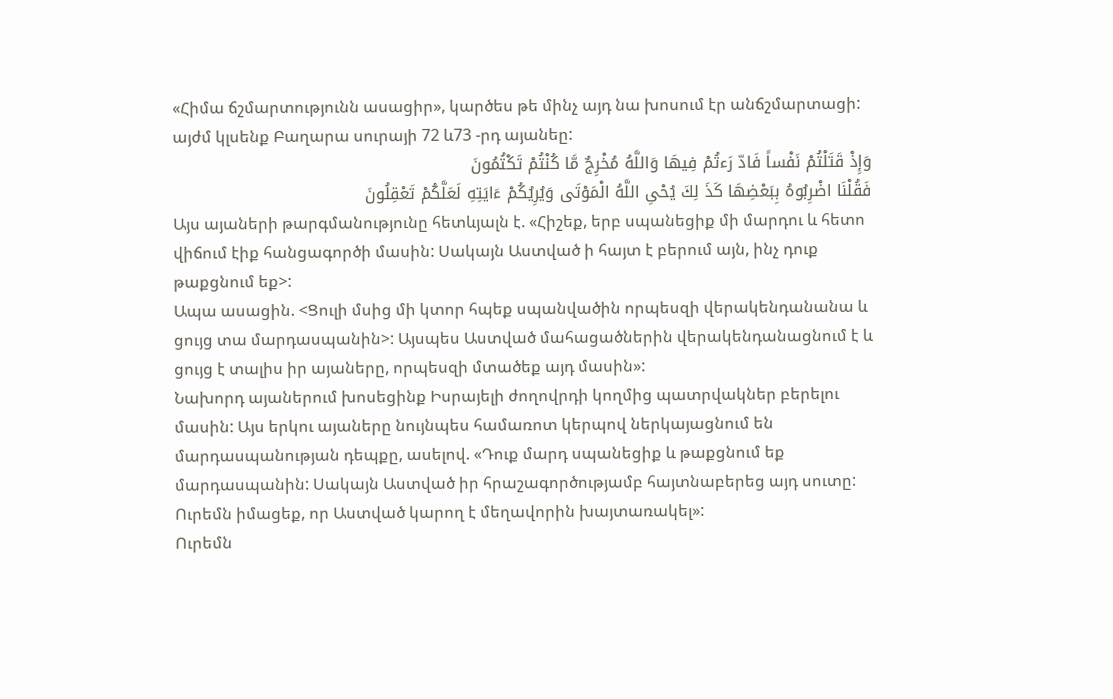«Հիմա ճշմարտությունն ասացիր», կարծես թե մինչ այդ նա խոսում էր անճշմարտացի:
այժմ կլսենք Բաղարա սուրայի 72 և73 -րդ այանեը:
وَإِذْ قَتَلْتُمْ نَفْساً فَادّ رَءتُمْ فِيهَا وَاللَّهُ مُخْرِجٌ مَّا كُنْتُمْ تَكْتُمُونَ
فَقُلْنَا اضْرِبُوهُ بِبَعْضِهَا كَذَ لِكَ يُحْىِ اللَّهُ الْمَوْتَى وَيُرِيُكُمْ ءَايَتِهِ لَعَلَّكُمْ تَعْقِلُونَ
Այս այաների թարգմանությունը հետևյալն է. «Հիշեք, երբ սպանեցիք մի մարդու և հետո վիճում էիք հանցագործի մասին: Սակայն Աստված ի հայտ է բերում այն, ինչ դուք թաքցնում եք>:
Ապա ասացին. <Ցուլի մսից մի կտոր հպեք սպանվածին որպեսզի վերակենդանանա և ցույց տա մարդասպանին>: Այսպես Աստված մահացածներին վերակենդանացնում է և ցույց է տալիս իր այաները, որպեսզի մտածեք այդ մասին»:
Նախորդ այաներում խոսեցինք Իսրայելի ժողովրդի կողմից պատրվակներ բերելու մասին: Այս երկու այաները նույնպես համառոտ կերպով ներկայացնում են մարդասպանության դեպքը, ասելով. «Դուք մարդ սպանեցիք և թաքցնում եք մարդասպանին: Սակայն Աստված իր հրաշագործությամբ հայտնաբերեց այդ սուտը: Ուրեմն իմացեք, որ Աստված կարող է մեղավորին խայտառակել»:
Ուրեմն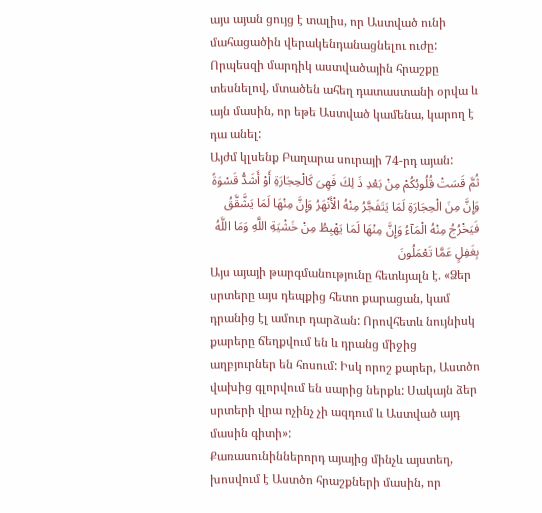այս այան ցույց է տալիս, որ Աստված ունի մահացածին վերակենդանացնելու ուժը: Որպեսզի մարդիկ աստվածային հրաշքը տեսնելով, մտածեն ահեղ դատաստանի օրվա և այն մասին, որ եթե Աստված կամենա, կարող է դա անել:
Այժմ կլսենք Բաղարա սուրայի 74-րդ այան:
ثُمَّ قَسَتْ قُلُوبُكُمْ مِنْ بَعْدِ ذَ لِكَ فَهِىَ كَالْحِجَارَةِ أَوْ أَشَدُّ قَسْوَةً وَإِنَّ مِنَ الْحِجَارَةِ لَمَا يَتَفَجَّرُ مِنْهُ الْأَنْهَرُ وَإِنَّ مِنْهَا لَمَا يَشَّقَّقُ فَيَخْرُجُ مِنْهُ الْمَآءُ وَإِنَّ مِنْهَا لَمَا يَهْبِطُ مِنْ خَشْيَةِ اللَّهِ وَمَا اللَّهُ بِغَفِلٍ عَمَّا تَعْمَلُونَ
Այս այայի թարգմանությունը հետևյալն է. «Ձեր սրտերը այս դեպքից հետո քարացան, կամ դրանից էլ ամուր դարձան: Որովհետև նույնիսկ քարերը ճեղքվում են և դրանց միջից աղբյուրներ են հոսում: Իսկ որոշ քարեր, Աստծո վախից գլորվում են սարից ներքև: Սակայն ձեր սրտերի վրա ոչինչ չի ազդում և Աստված այդ մասին գիտի»:
Քառասունիններորդ այայից մինչև այստեղ, խոսվում է Աստծո հրաշքների մասին, որ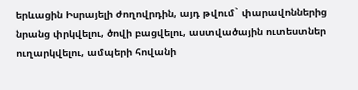երևացին Իսրայելի ժողովրդին, այդ թվում` փարավոններից նրանց փրկվելու, ծովի բացվելու, աստվածային ուտեստներ ուղարկվելու, ամպերի հովանի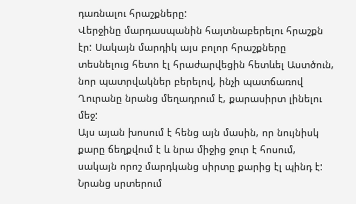դառնալու հրաշքները:
Վերջինը մարդասպանին հայտնաբերելու հրաշքն էր: Սակայն մարդիկ այս բոլոր հրաշքները տեսնելուց հետո էլ հրաժարվեցին հետևել Աստծուն, նոր պատրվակներ բերելով, ինչի պատճառով Ղուրանը նրանց մեղադրում է, քարասիրտ լինելու մեջ:
Այս այան խոսում է հենց այն մասին, որ նույնիսկ քարը ճեղքվում է և նրա միջից ջուր է հոսում, սակայն որոշ մարդկանց սիրտը քարից էլ պինդ է: Նրանց սրտերում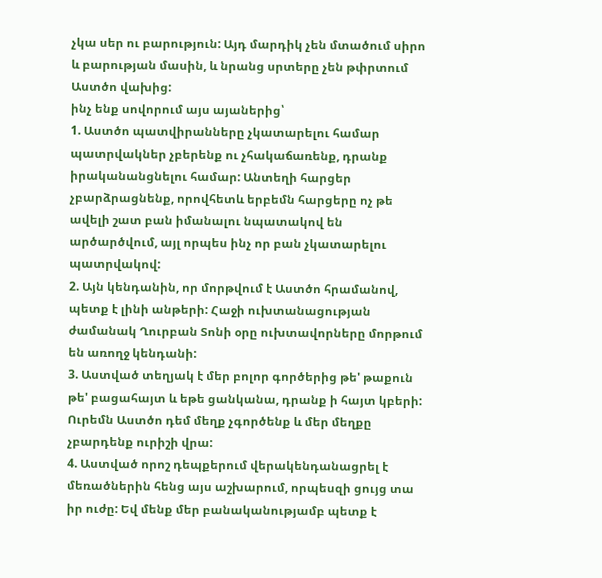չկա սեր ու բարություն: Այդ մարդիկ չեն մտածում սիրո և բարության մասին, և նրանց սրտերը չեն թփրտում Աստծո վախից:
ինչ ենք սովորում այս այաներից՝
1. Աստծո պատվիրանները չկատարելու համար պատրվակներ չբերենք ու չհակաճառենք, դրանք իրականանցնելու համար: Անտեղի հարցեր չբարձրացնենք, որովհետև երբեմն հարցերը ոչ թե ավելի շատ բան իմանալու նպատակով են արծարծվում, այլ որպես ինչ որ բան չկատարելու պատրվակով:
2. Այն կենդանին, որ մորթվում է Աստծո հրամանով, պետք է լինի անթերի: Հաջի ուխտանացության ժամանակ Ղուրբան Տոնի օրը ուխտավորները մորթում են առողջ կենդանի:
3. Աստված տեղյակ է մեր բոլոր գործերից թե' թաքուն թե' բացահայտ և եթե ցանկանա, դրանք ի հայտ կբերի: Ուրեմն Աստծո դեմ մեղք չգործենք և մեր մեղքը չբարդենք ուրիշի վրա:
4. Աստված որոշ դեպքերում վերակենդանացրել է մեռածներին հենց այս աշխարում, որպեսզի ցույց տա իր ուժը: Եվ մենք մեր բանականությամբ պետք է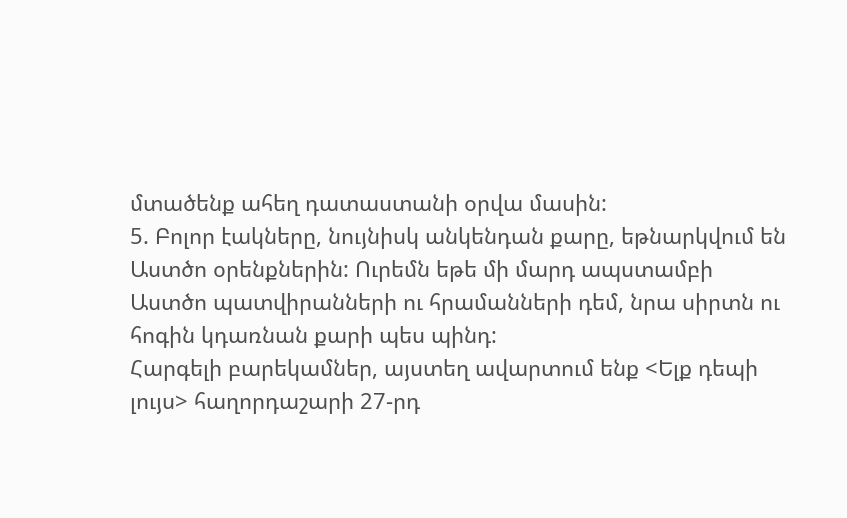մտածենք ահեղ դատաստանի օրվա մասին:
5. Բոլոր էակները, նույնիսկ անկենդան քարը, եթնարկվում են Աստծո օրենքներին: Ուրեմն եթե մի մարդ ապստամբի Աստծո պատվիրանների ու հրամանների դեմ, նրա սիրտն ու հոգին կդառնան քարի պես պինդ:
Հարգելի բարեկամներ, այստեղ ավարտում ենք <Ելք դեպի լույս> հաղորդաշարի 27-րդ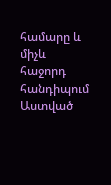համարը և միչև հաջորդ հանդիպում Աստված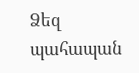Ձեզ պահապան